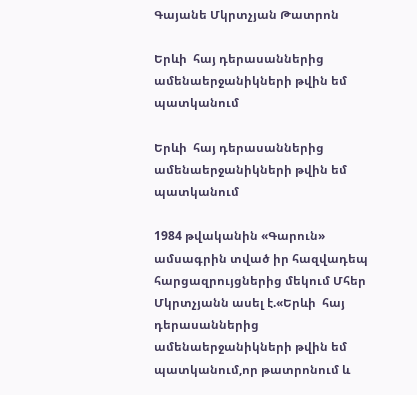Գայանե Մկրտչյան Թատրոն

Երևի  հայ դերասաններից ամենաերջանիկների թվին եմ պատկանում

Երևի  հայ դերասաններից ամենաերջանիկների թվին եմ պատկանում

1984 թվականին «Գարուն» ամսագրին տված իր հազվադեպ հարցազրույցներից մեկում Մհեր Մկրտչյանն ասել է.«Երևի  հայ դերասաններից ամենաերջանիկների թվին եմ պատկանում,որ թատրոնում և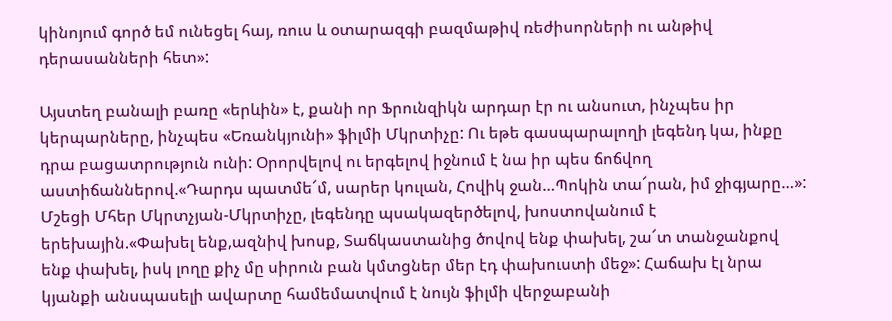կինոյում գործ եմ ունեցել հայ, ռուս և օտարազգի բազմաթիվ ռեժիսորների ու անթիվ դերասանների հետ»:

Այստեղ բանալի բառը «երևին» է, քանի որ Ֆրունզիկն արդար էր ու անսուտ, ինչպես իր կերպարները, ինչպես «Եռանկյունի» ֆիլմի Մկրտիչը: Ու եթե գասպարալողի լեգենդ կա, ինքը դրա բացատրություն ունի: Օրորվելով ու երգելով իջնում է նա իր պես ճոճվող աստիճաններով.«Դարդս պատմե՜մ, սարեր կուլան, Հովիկ ջան…Պոկին տա՜րան, իմ ջիգյարը…»: Մշեցի Մհեր Մկրտչյան-Մկրտիչը, լեգենդը պսակազերծելով, խոստովանում է երեխային.«Փախել ենք,ազնիվ խոսք, Տաճկաստանից ծովով ենք փախել, շա՜տ տանջանքով ենք փախել, իսկ լողը քիչ մը սիրուն բան կմտցներ մեր էդ փախուստի մեջ»: Հաճախ էլ նրա կյանքի անսպասելի ավարտը համեմատվում է նույն ֆիլմի վերջաբանի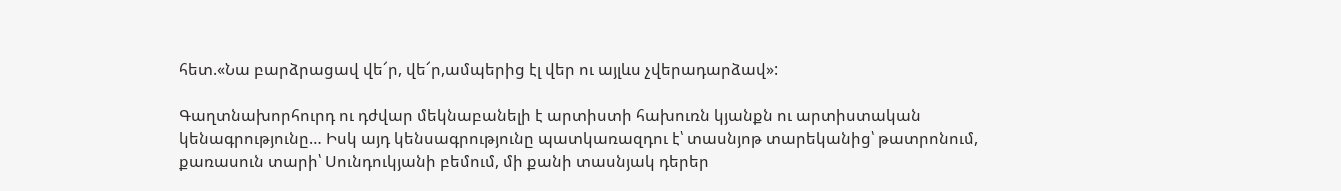հետ.«Նա բարձրացավ վե՜ր, վե՜ր,ամպերից էլ վեր ու այլևս չվերադարձավ»:

Գաղտնախորհուրդ ու դժվար մեկնաբանելի է արտիստի հախուռն կյանքն ու արտիստական կենագրությունը… Իսկ այդ կենսագրությունը պատկառազդու է՝ տասնյոթ տարեկանից՝ թատրոնում, քառասուն տարի՝ Սունդուկյանի բեմում, մի քանի տասնյակ դերեր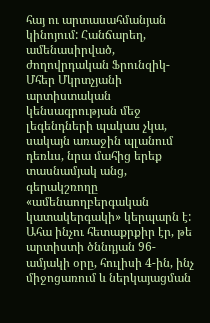հայ ու արտասահմանյան կինոյում: Հանճարեղ, ամենասիրված, ժողովրդական Ֆրունզիկ- Մհեր Մկրտչյանի արտիստական կենսագրության մեջ լեգենդների պակաս չկա, սակայն առաջին պլանում դեռևս, նրա մահից երեք տասնամյակ անց, գերակշռողը «ամենաողբերգական կատակերգակի» կերպարն է: Ահա ինչու հետաքրքիր էր, թե արտիստի ծննդյան 96-ամյակի օրը, հուլիսի 4-ին, ինչ միջոցառում և ներկայացման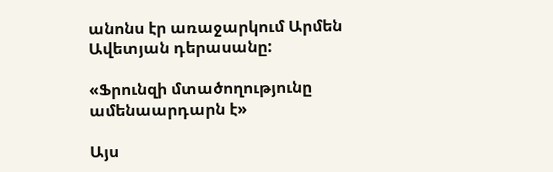անոնս էր առաջարկում Արմեն Ավետյան դերասանը:

«Ֆրունզի մտածողությունը ամենաարդարն է»

Այս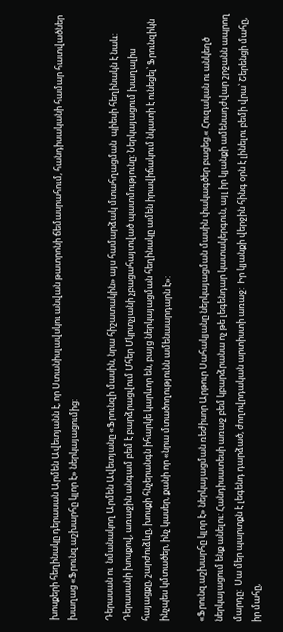խոսքերի հեղինակը դերասան Արմեն Ավետյանն է, որ Ստանիսլավսկու անվան թատրոնի ճեմասրահում, հանդիսականի համար հատվածներ խաղաց «Ֆրունզ.աշխարհը կլոր է» ներկայացումից:

Դերասան ու  նմանակող Արմեն Ավետյանը «Ֆրունզի մասին, նրա հիշատակին» այս համարձակ մտահղացման  պիեսի հեղինակն է նաև: Դերասանի խոսքով, առաջին անգամ բեմ է բարձրացվում Մհեր Մկրտչյանի չբացահայտված պատմությունը: Ներկայացում խաղալիս հայացքը, շարժուձևը, խոսքի հնչերանգն իհարկե կարևոր են, բայց ներկայացման հեղինակը ամեն իրավիճակում նկատի է ունեցել՝ Ֆրունզիկն ինչպես կմտածեր, ինչ կասեր, քանի որ «նրա մտածողությունն ամենաարդարն է»:

«Ֆրունզ.աշխարհը կլոր է» ներկայացման ռեժիսոր Արթուր Սահակյանը ներկայացման մասին փակագծեր բացեց.« Հուզական ու անկեղծ ներկայացում ենք անելու: Հանդիսատեսի առաջ բեմ կբարձրանա ոչ թե լեգենդար կատակերգուն, այլ իր կյանքի ամենադժվար շրջանն ապրող մարդը:  Սա մեր պարտքն է լեգենդ դարձած, ժողովրդական արտիստի առաջ:  Իր կյանքի վերջին հինգ օրն է լինելու բեմի վրա՝ Շերենցի մահը, իր մահը,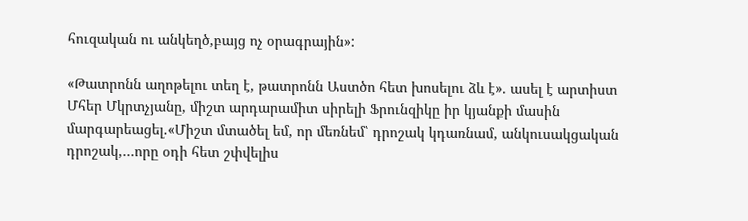հուզական ու անկեղծ,բայց ոչ օրագրային»:

«Թատրոնն աղոթելու տեղ է, թատրոնն Աստծո հետ խոսելու ձև է». ասել է արտիստ Մհեր Մկրտչյանը, միշտ արդարամիտ սիրելի Ֆրունզիկը իր կյանքի մասին մարգարեացել.«Միշտ մտածել եմ, որ մեռնեմ՝ դրոշակ կդառնամ, անկուսակցական դրոշակ,…որը օդի հետ շփվելիս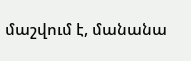մաշվում է, մանանա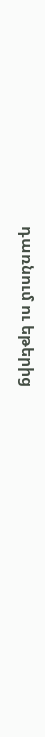դառնում ու եթերից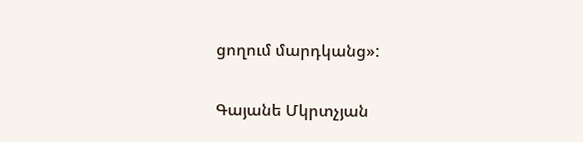ցողում մարդկանց»:

Գայանե Մկրտչյան